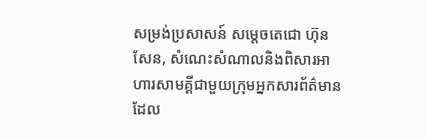សម្រង់ប្រសាសន៍ សម្តេចតេជោ ហ៊ុន សែន, សំណេះសំណាលនិងពិសារអាហារសាមគ្គីជាមួយក្រុមអ្នកសារព័ត៌មាន ដែល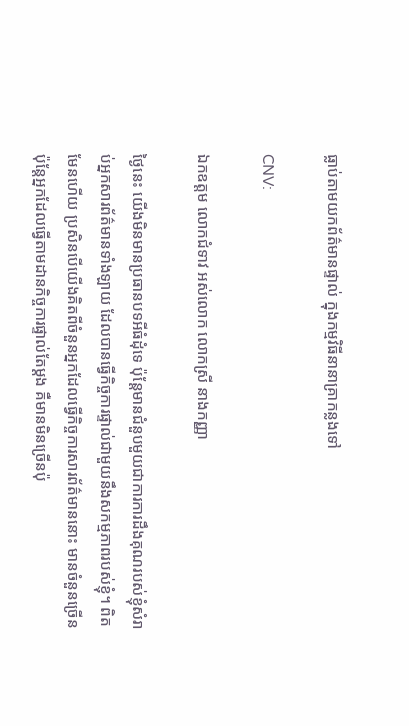ធ្លាប់តាមយកព័ត៌មានផ្ទាល់ ក្នុងកម្មវិធីនានាគ្រាកន្លងទៅ

CNV:

ឯកឧត្តម លោកជំទាវ អស់លោក លោកស្រី នាងកញ្ញា

ថ្ងៃនេះ យើងមិនមានប្រធានបទអីធំដុំទេ ប៉ុន្ដែមានជំនួបមួយជាការការដឹងគុណរបស់ខ្ញុំសំរាប់អ្នកសារព័ត៌មានទាំងឡាយ ដែលបានធ្វើកិច្ចការផ្ទាល់ជាមួយនឹងសកម្មភាពរបស់ខ្ញុំ។ ពិតមែនហើយ ប្រសិនបើយើងគិតពីចំនួនអ្នកដែលធ្វើកិច្ចការសារព័ត៌មាននោះ មានចំនួនច្រើន ប៉ុន្ដែអ្នកដែលធ្វើតាមដានកិច្ចការផ្ទាល់តែម្ដង គឺមានមិនច្រើនប៉ុ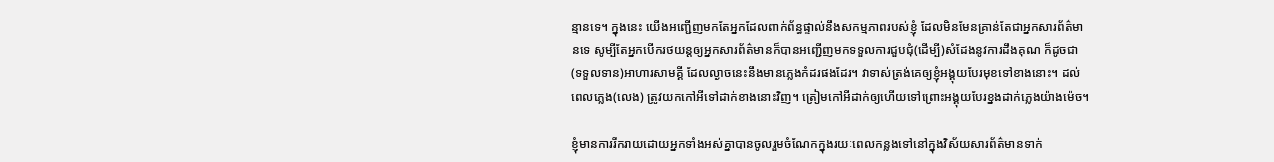ន្មានទេ។ ក្នុងនេះ យើងអញ្ជើញមកតែអ្នកដែលពាក់ព័ន្ធផ្ទាល់នឹងសកម្មភាពរបស់ខ្ញុំ ដែលមិនមែនគ្រាន់តែជាអ្នកសារព័ត៌មានទេ សូម្បីតែអ្នកបើករថយន្ដឲ្យអ្នកសារព័ត៌មានក៏បានអញ្ជើញមកទទួលការជួបជុំ(ដើម្បី)សំដែងនូវការដឹងគុណ ក៏ដូចជា(ទទួលទាន)អាហារសាមគ្គី ដែលល្ងាចនេះនឹងមានភ្លេងកំដរផងដែរ។ វាទាស់ត្រង់គេឲ្យខ្ញុំអង្គុយបែរមុខទៅខាងនោះ។ ដល់ពេលភ្លេង(លេង) ត្រូវយកកៅអីទៅដាក់ខាងនោះវិញ។ ត្រៀមកៅអីដាក់ឲ្យហើយទៅព្រោះអង្គុយបែរខ្នងដាក់ភ្លេងយ៉ាងម៉េច។

ខ្ញុំមានការរីករាយដោយអ្នកទាំងអស់គ្នាបានចូលរួមចំណែកក្នុងរយៈពេលកន្លងទៅនៅក្នុងវិស័យសារព័ត៌មានទាក់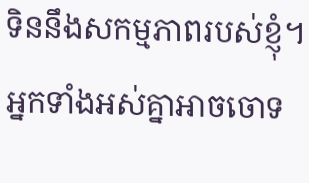ទិននឹងសកម្មភាពរបស់ខ្ញុំ។ អ្នកទាំងអស់គ្នាអាចចោទ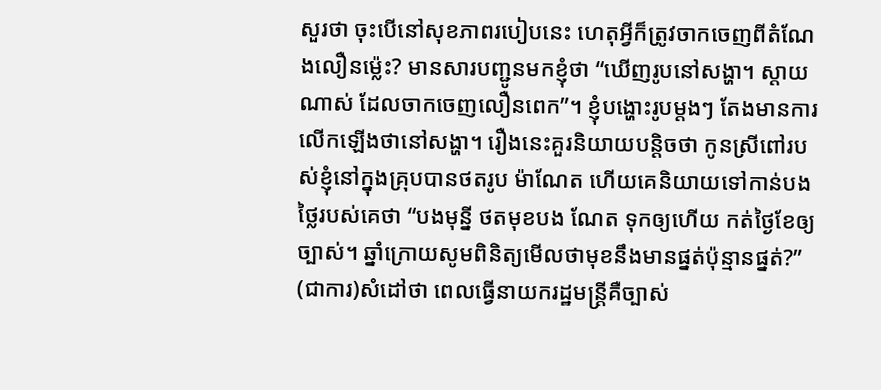សួរថា ចុះបើនៅសុខភាពរបៀបនេះ ហេតុអ្វីក៏ត្រូវចាកចេញពីតំណែងលឿនម្ល៉េះ? មានសារបញ្ជូនមកខ្ញុំថា “ឃើញរូបនៅសង្ហា។ ស្ដាយណាស់ ដែលចាកចេញលឿនពេក”។ ខ្ញុំបង្ហោះរូបម្ដងៗ តែងមានការលើកឡើងថានៅសង្ហា។ រឿងនេះគួរនិយាយបន្ដិចថា កូនស្រីពៅរបស់ខ្ញុំនៅក្នុងគ្រុបបានថតរូប ម៉ាណែត ហើយគេនិយាយទៅកាន់បងថ្លៃរបស់គេថា “បងមុន្នី ថតមុខបង ណែត ទុកឲ្យហើយ កត់ថ្ងៃខែឲ្យច្បាស់។ ឆ្នាំក្រោយសូមពិនិត្យមើលថាមុខនឹងមានផ្នត់ប៉ុន្មានផ្នត់?” (ជាការ)សំដៅថា ពេលធ្វើនាយករដ្ឋមន្ដ្រីគឺច្បាស់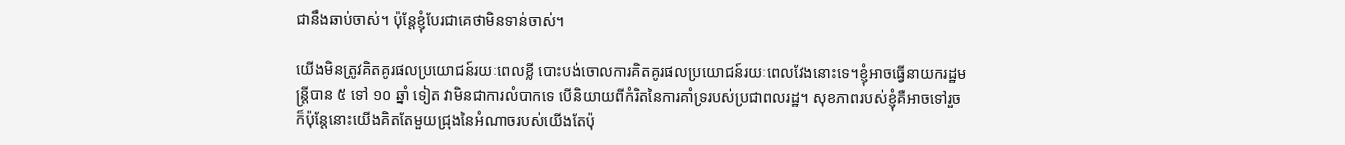ជានឹងឆាប់ចាស់។ ប៉ុន្ដែខ្ញុំបែរជាគេថាមិនទាន់ចាស់។

យើងមិនត្រូវគិតគូរផលប្រយោជន៍រយៈពេលខ្លី បោះបង់ចោលការគិតគូរផលប្រយោជន៍រយៈពេលវែងនោះទេ។ខ្ញុំអាចធ្វើនាយករដ្ឋមន្ដ្រីបាន ៥ ទៅ ១០ ឆ្នាំ ទៀត វាមិនជាការលំបាកទេ បើនិយាយពីកំរិតនៃការគាំទ្ររបស់ប្រជាពលរដ្ឋ។ សុខភាពរបស់ខ្ញុំគឺអាចទៅរួច ក៏ប៉ុន្ដែនោះយើងគិតតែមួយជ្រុងនៃអំណាចរបស់យើងតែប៉ុ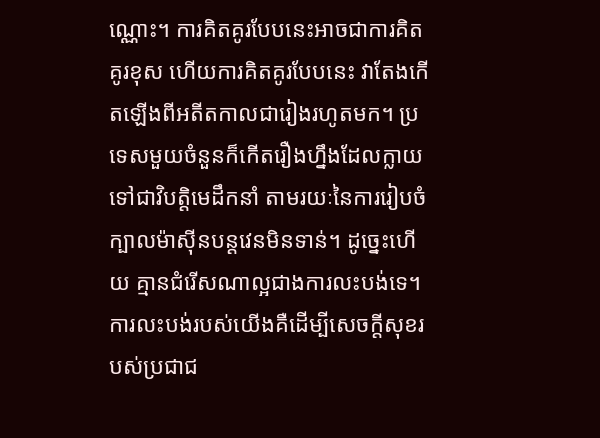ណ្ណោះ។ ការគិតគូរបែបនេះអាចជាការគិតគូរខុស ហើយការគិតគូរបែបនេះ វាតែងកើតឡើងពីអតីតកាលជារៀងរហូតមក។ ប្រទេសមួយចំនួនក៏កើតរឿងហ្នឹងដែលក្លាយទៅជាវិបត្តិមេដឹកនាំ តាមរយៈនៃការរៀបចំក្បាលម៉ាស៊ីនបន្ដវេនមិនទាន់។ ដូច្នេះហើយ គ្មានជំរើសណាល្អជាងការលះបង់ទេ។ ការលះបង់របស់យើងគឺដើម្បីសេចក្ដីសុខរបស់ប្រជាជ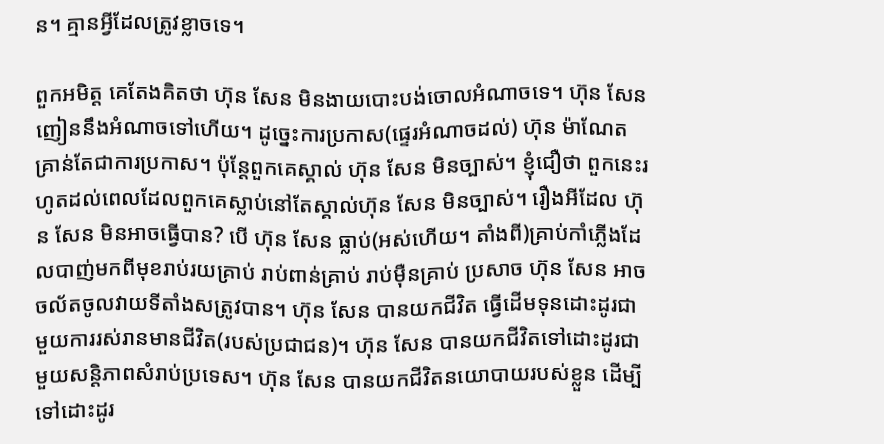ន។ គ្មានអ្វីដែលត្រូវខ្លាចទេ។

ពួកអមិត្ត គេតែងគិតថា ហ៊ុន សែន មិនងាយបោះបង់ចោលអំណាចទេ។ ហ៊ុន សែន ញៀននឹងអំណាចទៅហើយ។ ដូច្នេះការប្រកាស(ផ្ទេរអំណាចដល់) ហ៊ុន ម៉ាណែត គ្រាន់តែជាការប្រកាស។ ប៉ុន្ដែពួកគេស្គាល់ ហ៊ុន សែន មិនច្បាស់។ ខ្ញុំជឿថា ពួកនេះរហូតដល់ពេលដែលពួកគេស្លាប់នៅតែស្គាល់ហ៊ុន សែន មិនច្បាស់។ រឿងអីដែល ហ៊ុន សែន មិនអាចធ្វើបាន? បើ ហ៊ុន សែន ធ្លាប់(អស់ហើយ។ តាំងពី)គ្រាប់កាំភ្លើងដែលបាញ់មកពីមុខរាប់រយគ្រាប់ រាប់ពាន់គ្រាប់ រាប់ម៉ឺនគ្រាប់ ប្រសាច ហ៊ុន សែន អាចចល័តចូលវាយទីតាំងសត្រូវបាន។ ហ៊ុន សែន បានយកជីវិត ធ្វើដើមទុនដោះដូរជាមួយការរស់រានមានជីវិត(របស់ប្រជាជន)។ ហ៊ុន សែន បានយកជីវិតទៅដោះដូរជាមួយសន្ដិភាពសំរាប់ប្រទេស។ ហ៊ុន សែន បានយកជីវិតនយោបាយរបស់ខ្លួន ដើម្បីទៅដោះដូរ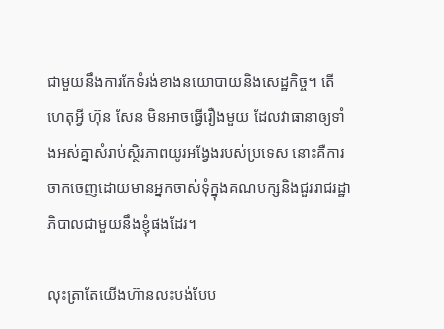ជាមួយនឹងការកែទំរង់ខាងនយោបាយនិងសេដ្ឋកិច្ច។ តើហេតុអ្វី ហ៊ុន សែន មិនអាចធ្វើរឿងមួយ ដែលវាធានាឲ្យទាំងអស់គ្នាសំរាប់ស្ថិរភាពយូរអង្វែងរបស់ប្រទេស នោះគឺការចាកចេញដោយមានអ្នកចាស់ទុំក្នុងគណបក្សនិងជួររាជរដ្ឋាភិបាលជាមួយនឹងខ្ញុំផងដែរ។

លុះត្រាតែយើងហ៊ានលះបង់បែប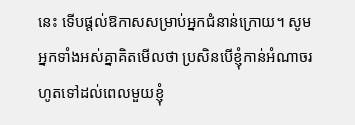នេះ ទើបផ្តល់ឱកាសសម្រាប់អ្នកជំនាន់ក្រោយ។ សូមអ្នកទាំងអស់គ្នាគិតមើលថា ប្រសិនបើខ្ញុំកាន់អំណាចរហូតទៅដល់ពេលមួយខ្ញុំ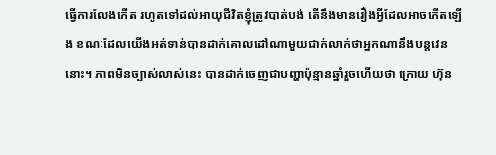ធ្វើការលែងកើត រហូតទៅដល់អាយុជីវិតខ្ញុំត្រូវបាត់បង់ តើនឹងមានរឿងអ្វីដែលអាចកើតឡើង ខណៈដែលយើងអត់ទាន់បានដាក់គោលដៅណាមួយជាក់លាក់ថាអ្នកណានឹងបន្តវេននោះ។ ភាពមិនច្បាស់លាស់នេះ បានដាក់ចេញជាបញ្ហាប៉ុន្មានឆ្នាំរួចហើយថា ក្រោយ ហ៊ុន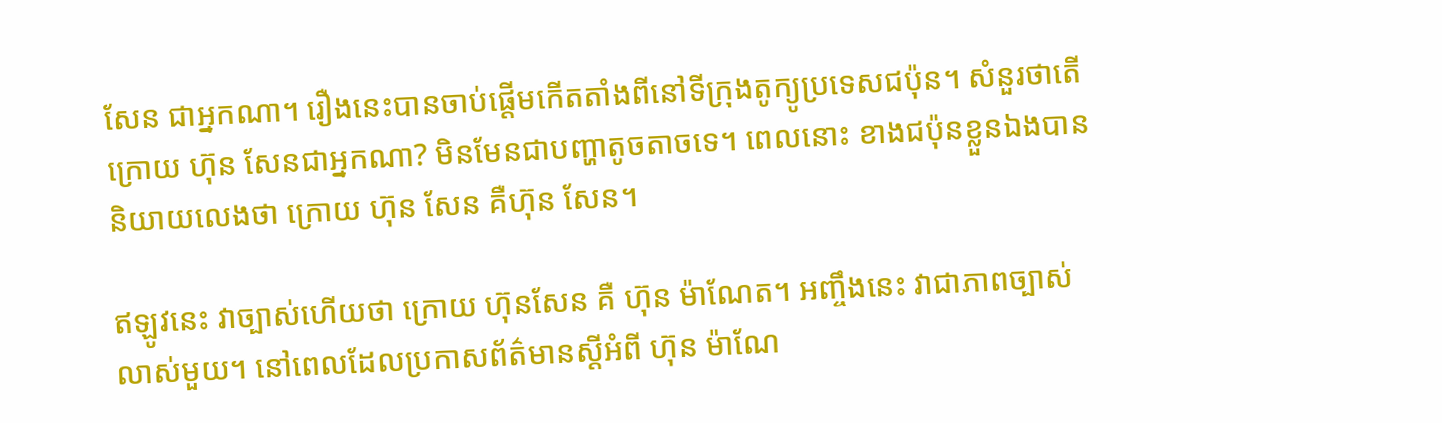សែន ជាអ្នកណា។ រឿងនេះបានចាប់ផ្តើមកើតតាំងពីនៅទីក្រុងតូក្យូប្រទេសជប៉ុន។ សំនួរថាតើក្រោយ ហ៊ុន សែនជាអ្នកណា? មិនមែនជាបញ្ហាតូចតាចទេ។ ពេលនោះ ខាងជប៉ុនខ្លួនឯងបាននិយាយលេងថា ក្រោយ ហ៊ុន សែន គឺហ៊ុន សែន។

ឥឡូវនេះ វាច្បាស់ហើយថា ក្រោយ ហ៊ុនសែន គឺ ហ៊ុន ម៉ាណែត។ អញ្ចឹងនេះ វាជាភាពច្បាស់លាស់មួយ។ នៅពេលដែលប្រកាសព័ត៌មានស្តីអំពី ហ៊ុន ម៉ាណែ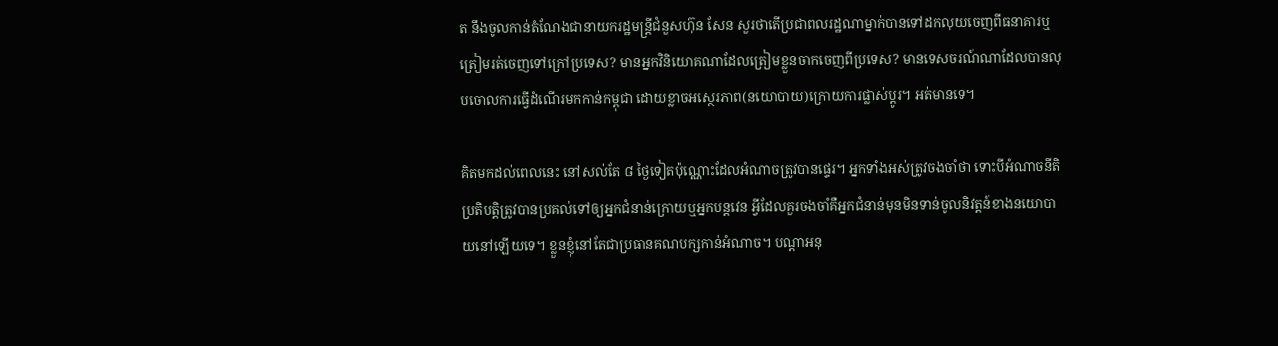ត នឹងចូលកាន់តំណែងជានាយករដ្ឋមន្រ្តីជំនួសហ៊ុន សែន សួរថាតើប្រជាពលរដ្ឋណាម្នាក់បានទៅដកលុយចេញពីធនាគារឬត្រៀមរត់ចេញទៅក្រៅប្រទេស? មានអ្នកវិនិយោគណាដែលត្រៀមខ្លួនចាកចេញពីប្រទេស? មានទេសចរណ៍ណាដែលបានលុបចោលការធ្វើដំណើរមកកាន់កម្ពុជា ដោយខ្លាចអស្ថេរភាព(នយោបាយ)ក្រោយការផ្លាស់ប្តូរ។ អត់មានទេ។

គិតមកដល់ពេលនេះ នៅសល់តែ ៨ ថ្ងៃទៀតប៉ុណ្ណោះដែលអំណាចត្រូវបានផ្ទេរ។ អ្នកទាំងអស់ត្រូវចងចាំថា ទោះបីអំណាចនីតិប្រតិបត្តិត្រូវបានប្រគល់ទៅឲ្យអ្នកជំនាន់ក្រោយឬអ្នកបន្តវេន អ្វីដែលគួរចងចាំគឺអ្នកជំនាន់មុនមិនទាន់ចូលនិវត្តន៍ខាងនយោបាយនៅឡើយទេ។ ខ្លួនខ្ញុំនៅតែជាប្រធានគណបក្សកាន់អំណាច។ បណ្តាអនុ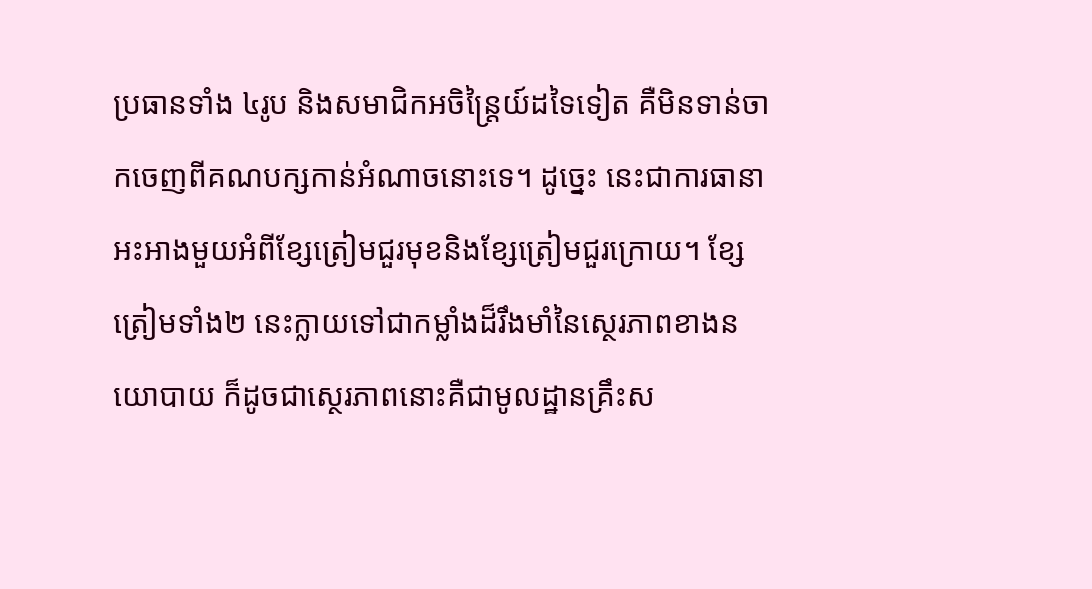ប្រធានទាំង ៤រូប និងសមាជិកអចិន្រ្តៃយ៍ដទៃទៀត គឺមិនទាន់ចាកចេញពីគណបក្សកាន់អំណាចនោះទេ។ ដូច្នេះ នេះជាការធានាអះអាងមួយអំពីខ្សែត្រៀមជួរមុខនិងខ្សែត្រៀមជួរក្រោយ។ ខ្សែត្រៀមទាំង២ នេះក្លាយទៅជាកម្លាំងដ៏រឹងមាំនៃស្ថេរភាពខាងនយោបាយ ក៏ដូចជាស្ថេរភាពនោះគឺជាមូលដ្ឋានគ្រឹះស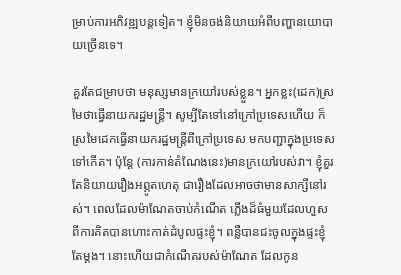ម្រាប់ការអភិវឌ្ឍបន្តទៀត។ ខ្ញុំមិនចង់និយាយអំពីបញ្ហានយោបាយច្រើនទេ។

គួរតែជម្រាបថា មនុស្សមានក្រយៅរបស់ខ្លួន។ អ្នកខ្លះ(ដេក)ស្រមៃថាធ្វើនាយករដ្ឋមន្រ្តី។ សូម្បីតែទៅនៅក្រៅប្រទេសហើយ ក៏ស្រមៃដេកធ្វើនាយករដ្ឋមន្រ្តីពីក្រៅប្រទេស មកបញ្ជាក្នុងប្រទេសទៅកើត។ ប៉ុន្តែ (ការកាន់តំណែងនេះ)មានក្រយៅរបស់វា។ ខ្ញុំគួរតែនិយាយរឿងអព្ភូតហេតុ ជារឿងដែលអាចថាមានសាក្សីនៅរស់។ ពេលដែលម៉ាណែតចាប់កំណើត ភ្លើងដ៏ធំមួយដែលហួសពីការគិតបានហោះកាត់ដំបូលផ្ទះខ្ញុំ។ ពន្លឺបានជះចូលក្នុងផ្ទះខ្ញុំតែម្តង។ នោះហើយជាកំណើតរបស់ម៉ាណែត ដែលកូន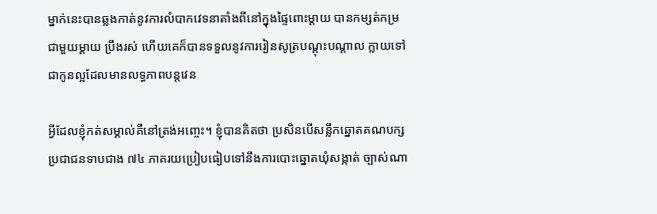ម្នាក់នេះបានឆ្លងកាត់នូវការលំបាកវេទនាតាំងពីនៅក្នុងផ្ទៃពោះម្តាយ បានកម្សត់កម្រជាមួយម្តាយ ប្រឹងរស់ ហើយគេក៏បានទទួលនូវការរៀនសូត្របណ្តុះបណ្តាល ក្លាយទៅជាកូនល្អដែលមានលទ្ធភាពបន្តវេន

អ្វីដែលខ្ញុំកត់សម្គាល់គឺនៅត្រង់អញ្ចេះ។ ខ្ញុំបានគិតថា ប្រសិនបើសន្លឹកឆ្នោតគណបក្សប្រជាជនទាបជាង ៧៤ ភាគរយប្រៀបធៀបទៅនឹងការបោះឆ្នោតឃុំសង្កាត់ ច្បាស់ណា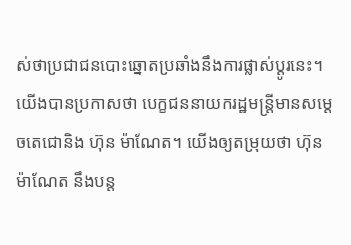ស់ថាប្រជាជនបោះឆ្នោតប្រឆាំងនឹងការផ្លាស់ប្តូរនេះ។ យើងបានប្រកាសថា បេក្ខជននាយករដ្ឋមន្រ្តីមានសម្តេចតេជោនិង ហ៊ុន ម៉ាណែត។ យើងឲ្យតម្រុយថា ហ៊ុន ម៉ាណែត នឹងបន្ត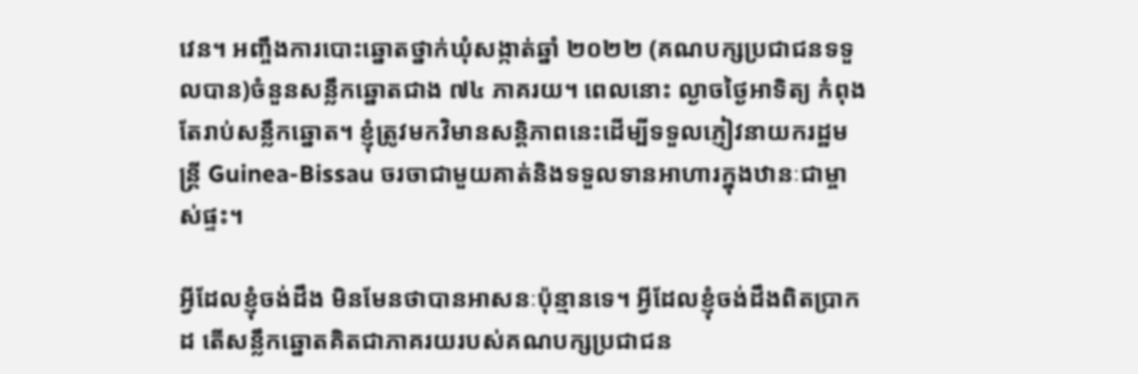វេន។ អញ្ចឹងការបោះឆ្នោតថ្នាក់ឃុំសង្កាត់ឆ្នាំ ២០២២ (គណបក្សប្រជាជនទទួលបាន)ចំនួនសន្លឹកឆ្នោតជាង ៧៤ ភាគរយ។ ពេលនោះ ល្ងាចថ្ងៃអាទិត្យ កំពុងតែរាប់សន្លឹកឆ្នោត។ ខ្ញុំត្រូវមកវិមានសន្តិភាពនេះដើម្បីទទួលភ្ញៀវនាយករដ្ឋមន្រ្តី Guinea-Bissau ចរចាជាមួយគាត់និងទទួលទានអាហារក្នុងឋានៈជាម្ចាស់ផ្ទះ។

អ្វីដែលខ្ញុំចង់ដឹង មិនមែនថាបានអាសនៈប៉ុន្មានទេ។ អ្វីដែលខ្ញុំចង់ដឹងពិតប្រាកដ តើសន្លឹកឆ្នោតគិតជាភាគរយរបស់គណបក្សប្រជាជន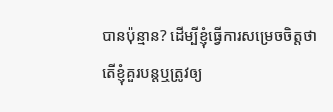បានប៉ុន្មាន? ដើម្បីខ្ញុំធ្វើការសម្រេចចិត្តថាតើខ្ញុំគួរបន្តឬត្រូវឲ្យ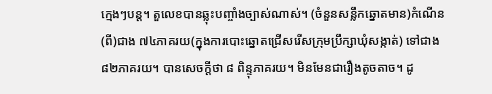ក្មេងៗបន្ត។ តួលេខបានឆ្លុះបញ្ចាំងច្បាស់ណាស់។ (ចំនួនសន្លឹកឆ្នោតមាន)កំណើន(ពី)ជាង ៧៤ភាគរយ(ក្នុងការបោះឆ្នោតជ្រើសរើសក្រុមប្រឹក្សាឃុំសង្កាត់) ទៅជាង ៨២ភាគរយ។ បានសេចក្តីថា ៨ ពិន្ទុភាគរយ។ មិនមែនជារឿងតូចតាច។ ដូ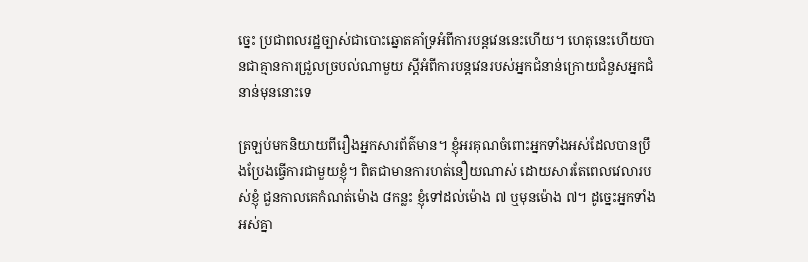ច្នេះ ប្រជាពលរដ្ឋច្បាស់ជាបោះឆ្នោតគាំទ្រអំពីការបន្តវេននេះហើយ។ ហេតុនេះហើយបានជាគ្មានការជ្រួលច្របល់ណាមួយ ស្តីអំពីការបន្តវេនរបស់អ្នកជំនាន់ក្រោយជំនួសអ្នកជំនាន់មុននោះទេ

ត្រឡប់មកនិយាយពីរឿងអ្នកសារព័ត៌មាន។ ខ្ញុំអរគុណចំពោះអ្នកទាំងអស់ដែលបានប្រឹងប្រែងធ្វើការជាមួយខ្ញុំ។ ពិតជាមានការហត់នឿយណាស់ ដោយសារតែពេលវេលារបស់ខ្ញុំ ជួនកាលគេកំណត់ម៉ោង ៨កន្លះ ខ្ញុំទៅដល់ម៉ោង ៧ ឬមុនម៉ោង ៧។ ដូច្នេះអ្នកទាំងអស់គ្នា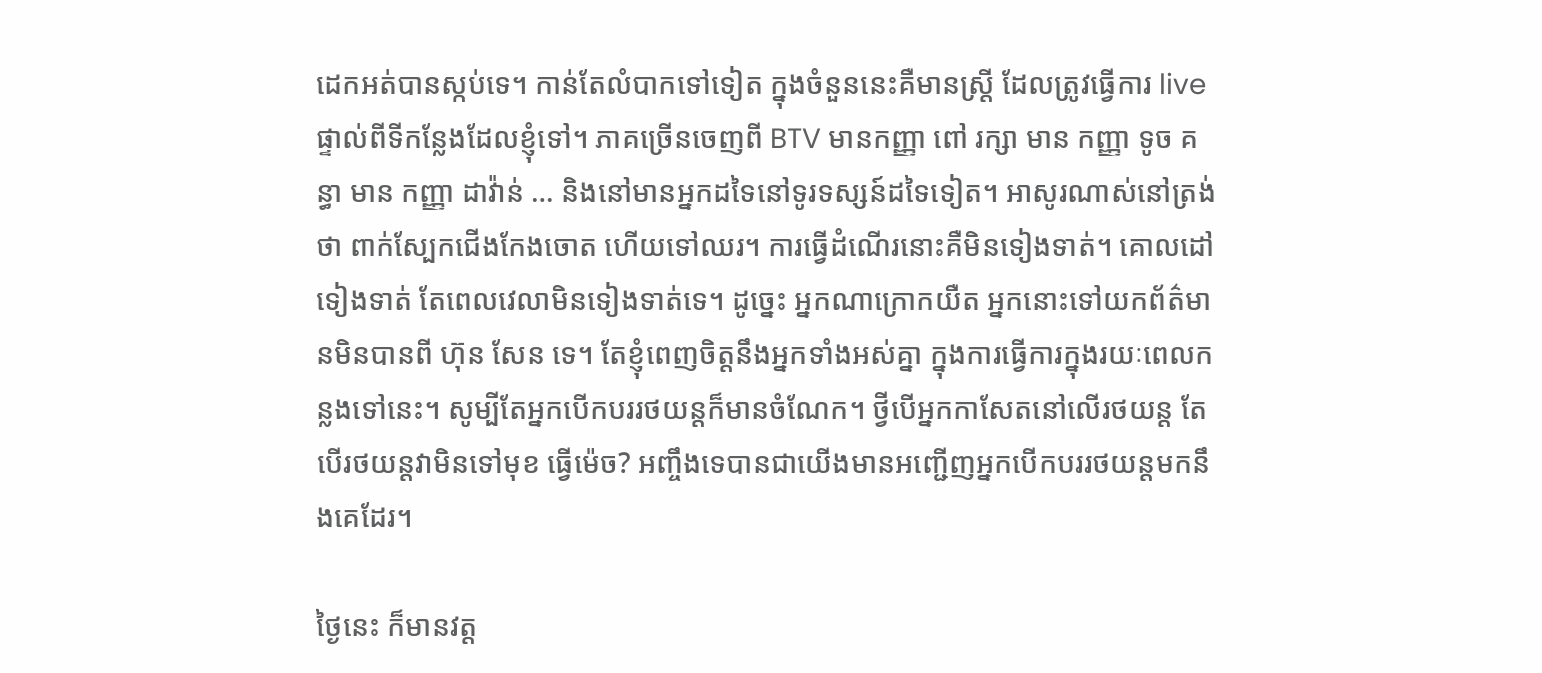ដេកអត់បានស្កប់ទេ។ កាន់តែលំបាកទៅទៀត ក្នុងចំនួននេះគឺមានស្រ្តី ដែលត្រូវធ្វើការ live ផ្ទាល់ពីទីកន្លែងដែលខ្ញុំទៅ។ ភាគច្រើនចេញពី BTV មានកញ្ញា ពៅ រក្សា មាន កញ្ញា ទូច គន្ធា មាន កញ្ញា ដាវ៉ាន់ … និងនៅមានអ្នកដទៃនៅទូរទស្សន៍ដទៃទៀត។ អាសូរណាស់នៅត្រង់ថា ពាក់ស្បែកជើងកែងចោត ហើយទៅឈរ។ ការធ្វើដំណើរនោះគឺមិនទៀងទាត់។ គោលដៅទៀងទាត់ តែពេលវេលាមិនទៀងទាត់ទេ។ ដូច្នេះ អ្នកណាក្រោកយឺត អ្នកនោះទៅយកព័ត៌មានមិនបានពី ហ៊ុន សែន ទេ។ តែខ្ញុំពេញចិត្តនឹងអ្នកទាំងអស់គ្នា ក្នុងការធ្វើការក្នុងរយៈពេលកន្លងទៅនេះ។ សូម្បីតែអ្នកបើកបររថយន្តក៏មានចំណែក។ ថ្វីបើអ្នកកាសែតនៅលើរថយន្ត តែបើរថយន្តវាមិនទៅមុខ ធ្វើម៉េច? អញ្ចឹងទេបានជាយើងមានអញ្ជើញអ្នកបើកបររថយន្តមកនឹងគេដែរ។

ថ្ងៃនេះ ក៏មានវត្ត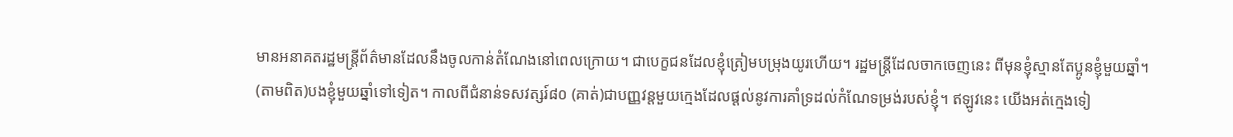មានអនាគតរដ្ឋមន្រ្តីព័ត៌មានដែលនឹងចូលកាន់តំណែងនៅពេលក្រោយ។ ជាបេក្ខជនដែលខ្ញុំត្រៀមបម្រុងយូរហើយ។ រដ្ឋមន្រ្តីដែលចាកចេញនេះ ពីមុនខ្ញុំស្មានតែប្អូនខ្ញុំមួយឆ្នាំ។ (តាមពិត)បងខ្ញុំមួយឆ្នាំទៅទៀត។ កាលពីជំនាន់ទសវត្សរ៍៨០ (គាត់)ជាបញ្ញវន្តមួយក្មេងដែលផ្ដល់នូវការគាំទ្រដល់កំណែទម្រង់របស់ខ្ញុំ។ ឥឡូវនេះ យើងអត់ក្មេងទៀ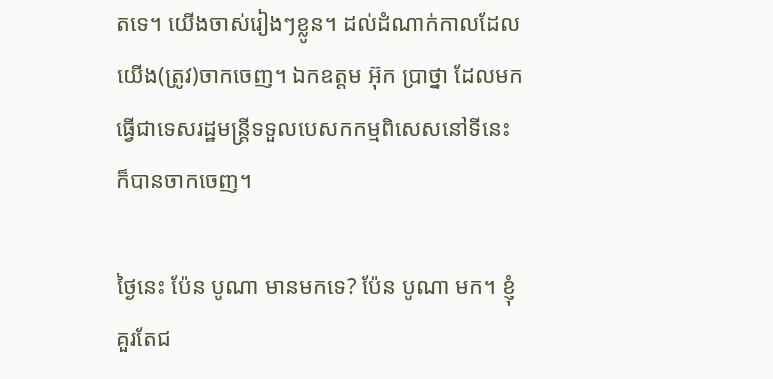តទេ។ យើងចាស់រៀងៗខ្លូន។ ដល់ដំណាក់កាលដែលយើង(ត្រូវ)ចាកចេញ។ ឯកឧត្ដម អ៊ុក ប្រាថ្នា ដែលមកធ្វើជាទេសរដ្ឋមន្រ្តីទទួលបេសកកម្មពិសេសនៅទីនេះ ក៏បានចាកចេញ។

ថ្ងៃនេះ ប៉ែន បូណា មានមកទេ? ប៉ែន បូណា មក។ ខ្ញុំគួរតែជ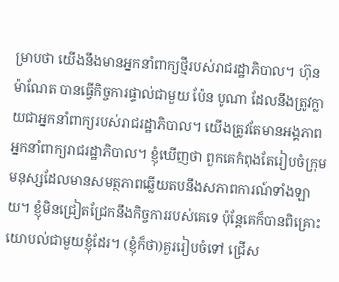ម្រាបថា យើងនឹងមានអ្នកនាំពាក្យថ្មីរបស់រាជរដ្ឋាភិបាល។ ហ៊ុន ម៉ាណែត បានធ្វើកិច្ចការផ្ទាល់ជាមួយ ប៉ែន បូណា ដែលនឹងត្រូវក្លាយជាអ្នកនាំពាក្យរបស់រាជរដ្ឋាភិបាល។ យើងត្រូវតែមានអង្គភាពអ្នកនាំពាក្យរាជរដ្ឋាភិបាល។ ខ្ញុំឃើញថា ពួកគេកំពុងតែរៀបចំក្រុមមនុស្សដែលមានសមត្ថភាពឆ្លើយតបនឹងសភាពការណ៍ទាំងឡាយ។ ខ្ញុំមិនជ្រៀតជ្រែកនឹងកិច្ចការរបស់គេទេ ប៉ុន្តែគេក៏បានពិគ្រោះយោបល់ជាមួយខ្ញុំដែរ។ (ខ្ញុំក៏ថា)គួររៀបចំទៅ ជ្រើស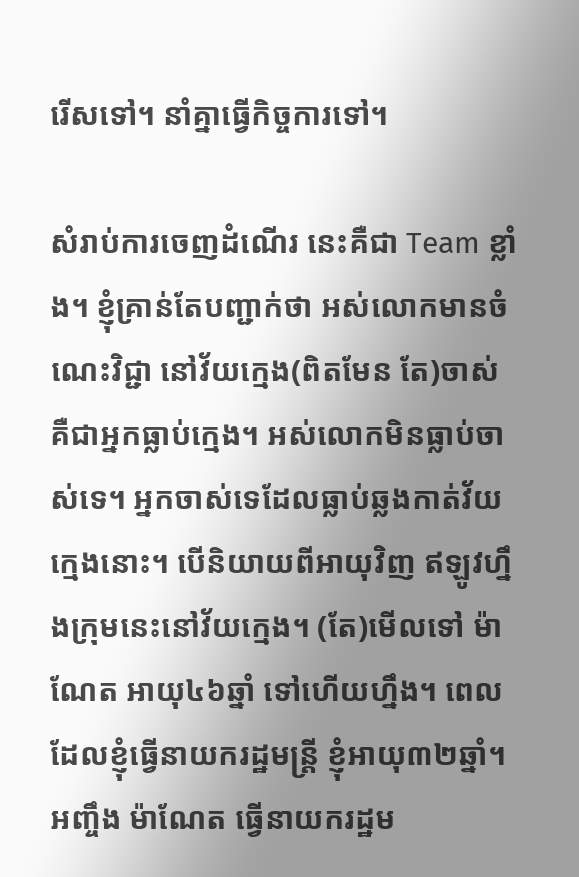រើសទៅ។ នាំគ្នាធ្វើកិច្ចការទៅ។

សំរាប់ការចេញដំណើរ នេះគឺជា Team ខ្លាំង។ ខ្ញុំគ្រាន់តែបញ្ជាក់ថា អស់លោកមានចំណេះវិជ្ជា នៅវ័យក្មេង(ពិតមែន តែ)ចាស់គឺជាអ្នកធ្លាប់ក្មេង។ អស់លោកមិនធ្លាប់ចាស់ទេ។ អ្នកចាស់ទេដែលធ្លាប់ឆ្លងកាត់វ័យក្មេងនោះ។ បើនិយាយពីអាយុវិញ ឥឡូវហ្នឹងក្រុមនេះនៅវ័យក្មេង។ (តែ)មើលទៅ ម៉ាណែត អាយុ៤៦ឆ្នាំ ទៅហើយហ្នឹង។ ពេលដែលខ្ញុំធ្វើនាយករដ្ឋមន្រ្តី ខ្ញុំអាយុ៣២ឆ្នាំ។ អញ្ចឹង ម៉ាណែត ធ្វើនាយករដ្ឋម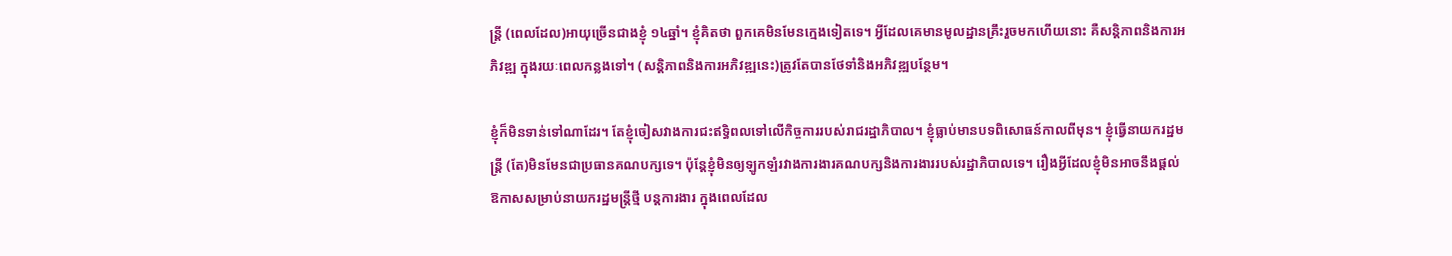ន្រ្តី (ពេលដែល)អាយុច្រើនជាងខ្ញុំ ១៤ឆ្នាំ។ ខ្ញុំគិតថា ពួកគេមិនមែនក្មេងទៀតទេ។ អ្វីដែលគេមានមូលដ្ឋានគ្រឹះរួចមកហើយនោះ គឺសន្តិភាពនិងការអភិវឌ្ឍ ក្នុងរយៈពេលកន្លងទៅ។ (សន្តិភាពនិងការអភិវឌ្ឍនេះ)ត្រូវតែបានថែទាំនិងអភិវឌ្ឍបន្ថែម។

ខ្ញុំក៏មិនទាន់ទៅណាដែរ។ តែខ្ញុំចៀសវាងការជះឥទ្ធិពលទៅលើកិច្ចការរបស់រាជរដ្ឋាភិបាល។ ខ្ញុំធ្លាប់មានបទពិសោធន៍កាលពីមុន។ ខ្ញុំធ្វើនាយករដ្ឋមន្រ្តី (តែ)មិនមែនជាប្រធានគណបក្សទេ។ ប៉ុន្តែខ្ញុំមិនឲ្យឡូកឡំរវាងការងារគណបក្សនិងការងាររបស់រដ្ឋាភិបាលទេ។ រឿងអ្វីដែលខ្ញុំមិនអាចនឹងផ្ដល់ឱកាសសម្រាប់នាយករដ្ឋមន្រ្តីថ្មី បន្តការងារ ក្នុងពេលដែល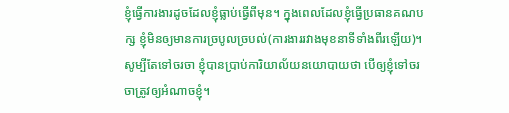ខ្ញុំធ្វើការងារដូចដែលខ្ញុំធ្លាប់ធ្វើពីមុន។ ក្នុងពេលដែលខ្ញុំធ្វើប្រធានគណបក្ស ខ្ញុំមិនឲ្យមានការច្របូលច្របល់(ការងាររវាងមុខនាទីទាំងពីរឡើយ)។ សូម្បីតែទៅចរចា ខ្ញុំបានប្រាប់ការិយាល័យនយោបាយថា បើឲ្យខ្ញុំទៅចរចាត្រូវឲ្យអំណាចខ្ញុំ។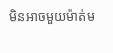មិនអាចមួយម៉ាត់ម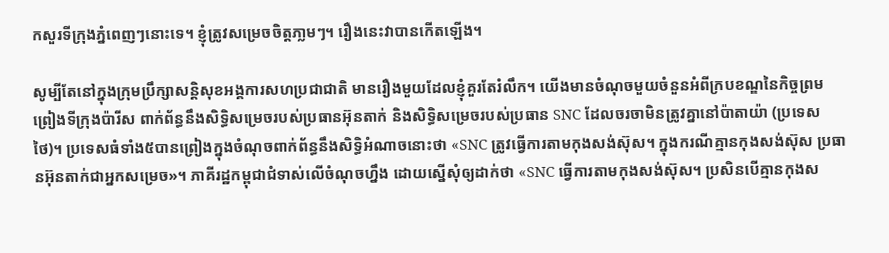កសួរទីក្រុងភ្នំពេញៗនោះទេ។ ខ្ញុំត្រូវសម្រេចចិត្តភា្លមៗ។ រឿងនេះវាបានកើតឡើង។

សូម្បីតែនៅក្នុងក្រុមប្រឹក្សាសន្តិសុខអង្គការសហប្រជាជាតិ មានរឿងមួយដែលខ្ញុំគួរតែរំលឹក។ យើងមានចំណុចមួយចំនួនអំពីក្របខណ្ឌនៃកិច្ចព្រមព្រៀងទីក្រុងប៉ារីស ពាក់ព័ន្ធនឹងសិទ្ធិសម្រេចរបស់ប្រធានអ៊ុនតាក់ និងសិទ្ធិសម្រេចរបស់ប្រធាន SNC ដែលចរចាមិនត្រូវគ្នានៅប៉ាតាយ៉ា (ប្រទេសថៃ)។ ប្រទេសធំទាំង៥បានព្រៀងក្នុងចំណុចពាក់ព័ន្ធនឹងសិទ្ធិអំណាចនោះថា «SNC ត្រូវធ្វើការតាមកុងសង់ស៊ុស។ ក្នុងករណីគ្មានកុងសង់ស៊ុស ប្រធានអ៊ុនតាក់ជាអ្នកសម្រេច»។ ភាគីរដ្ឋកម្ពុជាជំទាស់លើចំណុចហ្នឹង ដោយស្នើសុំឲ្យដាក់ថា «SNC ធ្វើការតាមកុងសង់ស៊ុស។ ប្រសិនបើគ្មានកុងស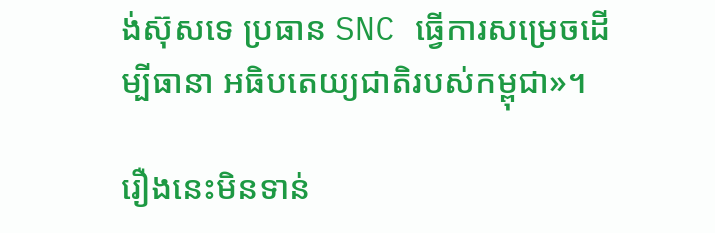ង់ស៊ុសទេ ប្រធាន SNC ធ្វើការសម្រេចដើម្បីធានា អធិបតេយ្យជាតិរបស់កម្ពុជា»។

រឿងនេះមិនទាន់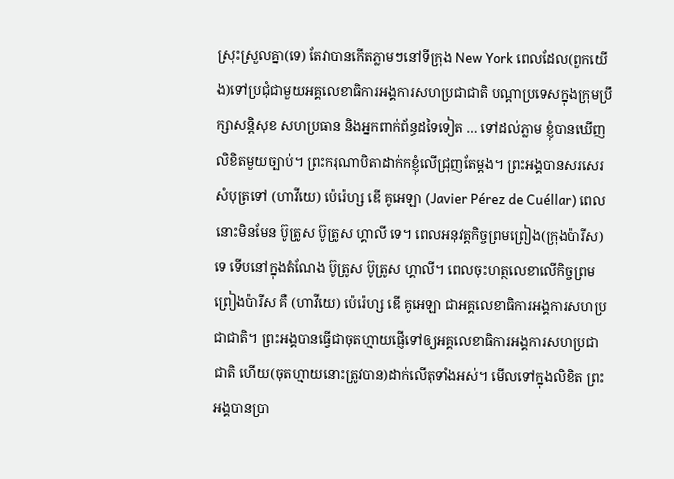ស្រុះស្រួលគ្នា(ទេ) តែវាបានកើតភ្លាមៗនៅទីក្រុង New York ពេលដែល(ពួកយើង)ទៅប្រជុំជាមួយអគ្គលេខាធិការអង្គការសហប្រជាជាតិ បណ្ដាប្រទេសក្នុងក្រុមប្រឹក្សាសន្តិសុខ សហប្រធាន និងអ្នកពាក់ព័ន្ធដទៃទៀត … ទៅដល់ភ្លាម ខ្ញុំបានឃើញលិខិតមួយច្បាប់។ ព្រះករុណាបិតាដាក់កខ្ញុំលើជ្រុញតែម្តង។ ព្រះអង្គបានសរសេរសំបុត្រទៅ (ហាវីយេ) ប៉េរ៉េហ្ស ឌើ គូអេឡា (Javier Pérez de Cuéllar) ពេលនោះមិនមែន ប៊ូត្រូស ប៊ូត្រូស ហ្គាលី ទេ។ ពេលអនុវត្តកិច្ចព្រមព្រៀង(ក្រុងប៉ារីស)ទេ ទើបនៅក្នុងតំណែង ប៊ូត្រូស ប៊ូត្រូស ហ្គាលី។ ពេលចុះហត្ថលេខាលើកិច្ចព្រមព្រៀងប៉ារីស គឺ (ហាវីយេ) ប៉េរ៉េហ្ស ឌើ គូអេឡា ជាអគ្គលេខាធិការអង្គការសហប្រជាជាតិ។ ព្រះអង្គបានធ្វើជាចុតហ្មាយផ្ញើទៅឲ្យអគ្គលេខាធិការអង្គការសហប្រជាជាតិ ហើយ(ចុតហ្មាយនោះត្រូវបាន)ដាក់លើតុទាំងអស់។ មើលទៅក្នុងលិខិត ព្រះអង្គបានប្រា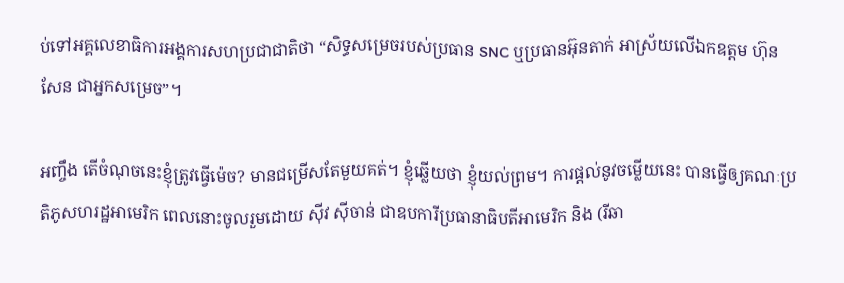ប់ទៅអគ្គលេខាធិការអង្គការសហប្រជាជាតិថា “សិទ្ធសម្រេចរបស់ប្រធាន SNC ឬប្រធានអ៊ុនតាក់ អាស្រ័យលើឯកឧត្តម ហ៊ុន សែន ជាអ្នកសម្រេច”។

អញ្ចឹង តើចំណុចនេះខ្ញុំត្រូវធ្វើម៉េច? មានជម្រើសតែមួយគត់។ ខ្ញុំឆ្លើយថា ខ្ញុំយល់ព្រម។ ការផ្តល់នូវចម្លើយនេះ បានធ្វើឲ្យគណៈប្រតិភូសហរដ្ឋអាមេរិក ពេលនោះចូលរួមដោយ ស៊ីវ ស៊ីចាន់ ជាឧបការីប្រធានាធិបតីអាមេរិក និង (រីឆា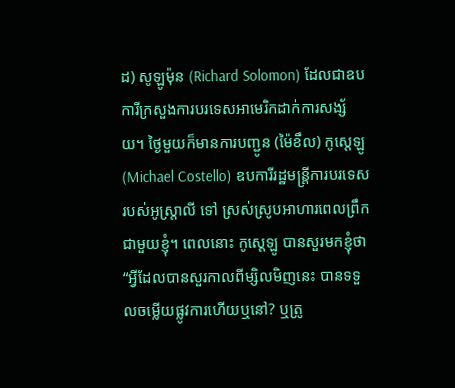ដ) សូឡូម៉ុន (Richard Solomon) ដែលជាឧបការីក្រសួងការបរទេសអាមេរិកដាក់ការសង្ស័យ។ ថ្ងៃមួយក៏មានការបញ្ជូន (ម៉ៃខឹល) កូស្តេឡូ (Michael Costello) ឧបការីរដ្ឋមន្ត្រីការបរទេសរបស់អូស្ត្រាលី ទៅ ស្រស់ស្រូបអាហារពេលព្រឹកជាមួយខ្ញុំ។ ពេលនោះ កូស្តេឡូ បានសួរមកខ្ញុំថា “អ្វីដែលបានសួរកាលពីម្សិលមិញនេះ បានទទួលចម្លើយផ្លូវការហើយឬនៅ? ឬត្រូ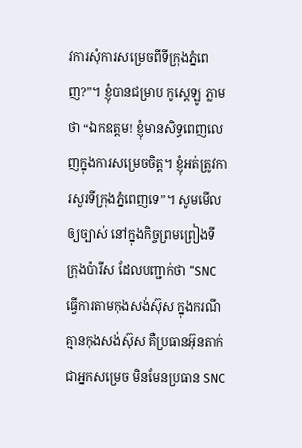វការសុំការសម្រេចពីទីក្រុងភ្នំពេញ?”។ ខ្ញុំបានជម្រាប កូស្តេឡូ ភ្លាមថា “ឯកឧត្តម! ខ្ញុំមានសិទ្ធពេញលេញក្នុងការសម្រេចចិត្ត។ ខ្ញុំអត់ត្រូវការសួរទីក្រុងភ្នំពេញទេ”។ សូមមើលឲ្យច្បាស់ នៅក្នុងកិច្ចព្រមព្រៀងទីក្រុងប៉ារីស ដែលបញ្ជាក់ថា “SNC ធ្វើការតាមកុងសង់ស៊ុស ក្នុងករណីគ្មានកុងសង់ស៊ុស គឺប្រធានអ៊ុនតាក់ជាអ្នកសម្រេច មិនមែនប្រធាន SNC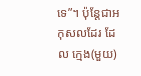ទេ”។ ប៉ុន្តែជាអកុសលដែរ ដែល ក្មេង(មួយ)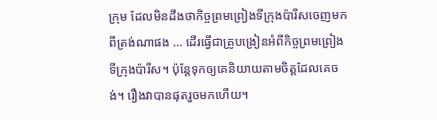ក្រុម ដែលមិនដឹងថាកិច្ចព្រមព្រៀងទីក្រុងប៉ារីសចេញមកពីត្រង់ណាផង … ដើរធ្វើជាគ្រូបង្រៀនអំពីកិច្ចព្រមព្រៀងទីក្រុងប៉ារីស។ ប៉ុន្តែទុកឲ្យគេនិយាយតាមចិត្តដែលគេចង់។ រឿងវាបានផុតរួចមកហើយ។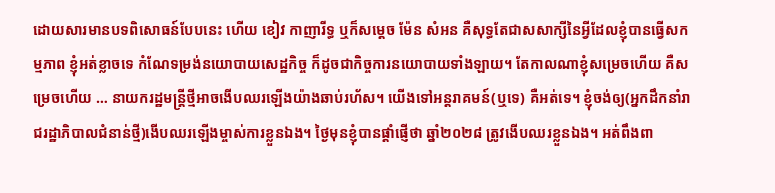ដោយសារមានបទពិសោធន៍បែបនេះ ហើយ ខៀវ កាញារីទ្ធ ឬក៏សម្តេច ម៉ែន សំអន គឺសុទ្ធតែជាសសាក្សីនៃអ្វីដែលខ្ញុំបានធ្វើសកម្មភាព ខ្ញុំអត់ខ្លាចទេ កំណែទម្រង់នយោបាយសេដ្ឋកិច្ច ក៏ដូចជាកិច្ចការនយោបាយទាំងឡាយ។ តែកាលណាខ្ញុំសម្រេចហើយ គឺសម្រេចហើយ … នាយករដ្ឋមន្ត្រីថ្មីអាចងើបឈរឡើងយ៉ាងឆាប់រហ័ស។ យើងទៅអន្តរាគមន៍(ឬទេ) គឺអត់ទេ។ ខ្ញុំចង់ឲ្យ(អ្នកដឹកនាំរាជរដ្ឋាភិបាលជំនាន់ថ្មី)ងើបឈរឡើងម្ចាស់ការខ្លួនឯង។ ថ្ងៃមុនខ្ញុំបានផ្តាំផ្ញើថា ឆ្នាំ២០២៨ ត្រូវងើបឈរខ្លួនឯង។ អត់ពឹងពា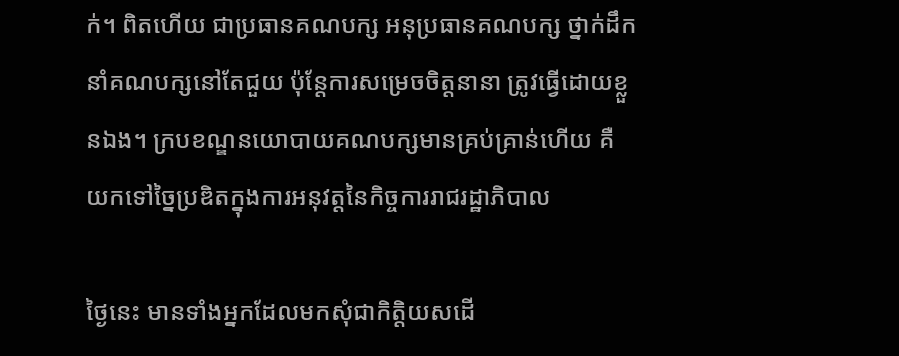ក់។ ពិតហើយ ជាប្រធានគណបក្ស អនុប្រធានគណបក្ស ថ្នាក់ដឹកនាំគណបក្សនៅតែជួយ ប៉ុន្តែការសម្រេចចិត្តនានា ត្រូវធ្វើដោយខ្លួនឯង។ ក្របខណ្ឌនយោបាយគណបក្សមានគ្រប់គ្រាន់ហើយ គឺយកទៅច្នៃប្រឌិតក្នុងការអនុវត្តនៃកិច្ចការរាជរដ្ឋាភិបាល

ថ្ងៃនេះ មានទាំងអ្នកដែលមកសុំជាកិត្តិយសដើ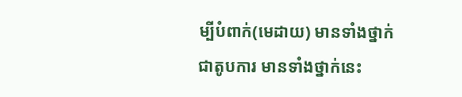ម្បីបំពាក់(មេដាយ) មានទាំងថ្នាក់ជាតូបការ មានទាំងថ្នាក់នេះ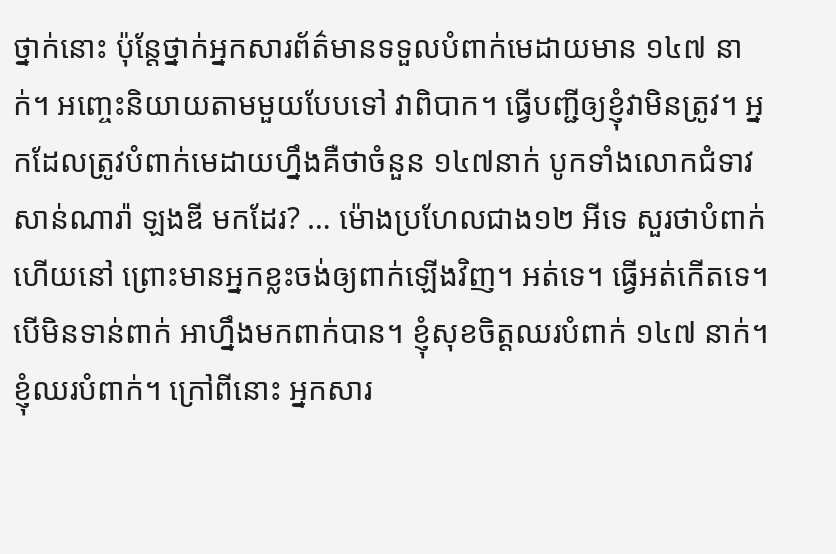ថ្នាក់នោះ ប៉ុន្តែថ្នាក់អ្នកសារព័ត៌មានទទួលបំពាក់មេដាយមាន ១៤៧ នាក់។ អញ្ចេះនិយាយតាមមួយបែបទៅ វាពិបាក។ ធ្វើបញ្ជីឲ្យខ្ញុំវាមិនត្រូវ។ អ្នកដែលត្រូវបំពាក់មេដាយហ្នឹងគឺថាចំនួន ១៤៧នាក់ បូកទាំងលោកជំទាវ សាន់ណារ៉ា ឡងឌី មកដែរ? … ម៉ោងប្រហែលជាង១២ អីទេ សួរថាបំពាក់ហើយនៅ ព្រោះមានអ្នកខ្លះចង់ឲ្យពាក់ឡើងវិញ។ អត់ទេ។ ធ្វើអត់កើតទេ។ បើមិនទាន់ពាក់ អាហ្នឹងមកពាក់បាន។ ខ្ញុំសុខចិត្តឈរបំពាក់ ១៤៧ នាក់។ ខ្ញុំឈរបំពាក់។ ក្រៅពីនោះ អ្នកសារ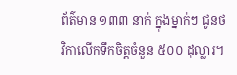ព័ត៌មាន ១៣៣ នាក់ ក្នុងម្នាក់ៗ ជូនថវិកាលើកទឹកចិត្តចំនួន ៥០០ ដុល្លារ។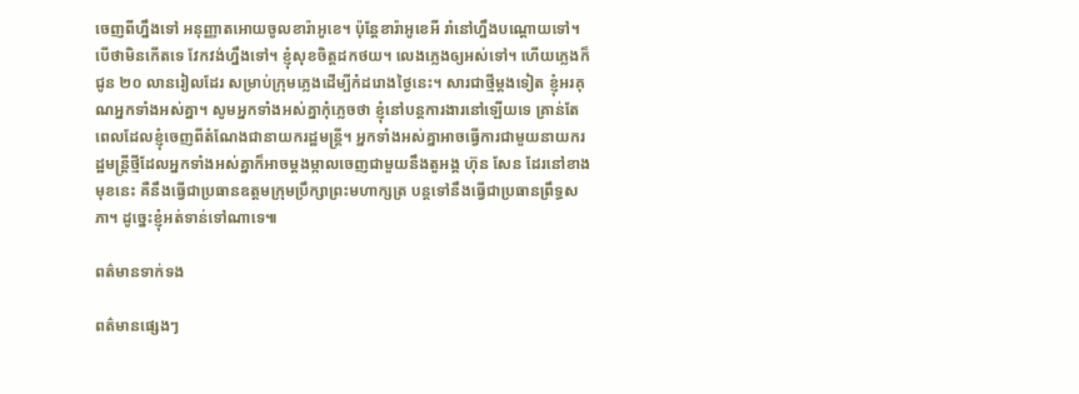ចេញពីហ្នឹងទៅ អនុញ្ញាតអោយចូលខារ៉ាអូខេ។ ប៉ុន្តែខារ៉ាអូខេអី រាំនៅហ្នឹងបណ្តោយទៅ។ បើថាមិនកើតទេ វែកវង់ហ្នឹងទៅ។ ខ្ញុំសុខចិត្តដកថយ។ លេងភ្លេងឲ្យអស់ទៅ។ ហើយភ្លេងក៏ជូន ២០ លានរៀលដែរ សម្រាប់ក្រុមភ្លេងដើម្បីកំដរោងថ្ងៃនេះ។ សារជាថ្មីម្តងទៀត ខ្ញុំអរគុណអ្នកទាំងអស់គ្នា។ សូមអ្នកទាំងអស់គ្នាកុំភ្លេចថា ខ្ញុំនៅបន្តការងារនៅឡើយទេ គ្រាន់តែពេលដែលខ្ញុំចេញពីតំណែងជានាយករដ្ឋមន្ត្រី។ អ្នកទាំងអស់គ្នាអាចធ្វើការជាមួយនាយករដ្ឋមន្ត្រីថ្មីដែលអ្នកទាំងអស់គ្នាក៏អាចម្តងម្កាលចេញជាមួយនឹងតួអង្គ ហ៊ុន សែន ដែរនៅខាងមុខនេះ គឺនឹងធ្វើជាប្រធានឧត្តមក្រុមប្រឹក្សាព្រះមហាក្សត្រ បន្តទៅនឹងធ្វើជាប្រធានព្រឹទ្ធសភា។ ដូច្នេះខ្ញុំអត់ទាន់ទៅណាទេ៕

ពត៌មានទាក់ទង

ពត៌មានផ្សេងៗ